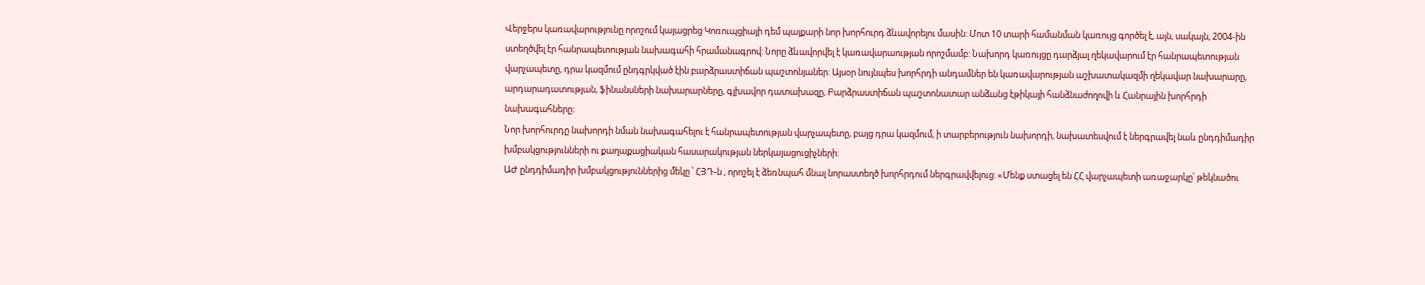Վերջերս կառավարությունը որոշում կայացրեց Կոռուպցիայի դեմ պայքարի նոր խորհուրդ ձևավորելու մասին: Մոտ 10 տարի համանման կառույց գործել է, այն, սակայն, 2004-ին ստեղծվել էր հանրապետության նախագահի հրամանագրով: Նորը ձևավորվել է կառավարաության որոշմամբ: Նախորդ կառույցը դարձյալ ղեկավարում էր հանրապետության վարչապետը, դրա կազմում ընդգրկված էին բարձրաստիճան պաշտոնյաներ: Այսօր նույնպես խորհրդի անդամներ են կառավարության աշխատակազմի ղեկավար նախարարը, արդարադատության, ֆինանսների նախարարները, գլխավոր դատախազը, Բարձրաստիճան պաշտոնատար անձանց էթիկայի հանձնաժողովի և Հանրային խորհրդի նախագահները:
Նոր խորհուրդը նախորդի նման նախագահելու է հանրապետության վարչապետը, բայց դրա կազմում, ի տարբերություն նախորդի, նախատեսվում է ներգրավել նաև ընդդիմադիր խմբակցությունների ու քաղաքացիական հասարակության ներկայացուցիչների:
ԱԺ ընդդիմադիր խմբակցություններից մեկը ՝ ՀՅԴ-ն , որոշել է ձեռնպահ մնալ նորաստեղծ խորհրդում ներգրավվելուց: «Մենք ստացել են ՀՀ վարչապետի առաջարկը՝ թեկնածու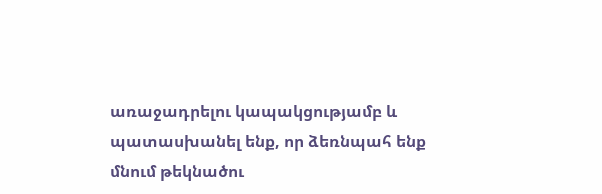առաջադրելու կապակցությամբ և պատասխանել ենք, որ ձեռնպահ ենք մնում թեկնածու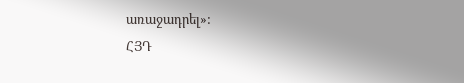առաջադրել»:
ՀՅԴ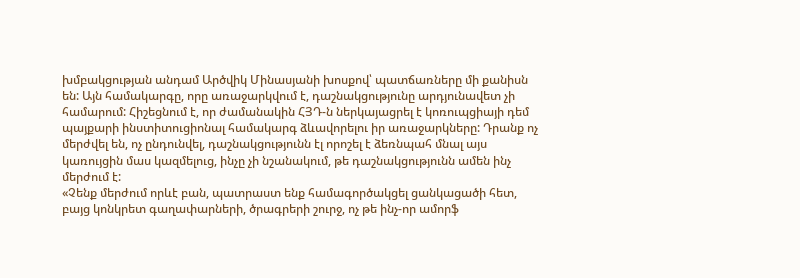խմբակցության անդամ Արծվիկ Մինասյանի խոսքով՝ պատճառները մի քանիսն են: Այն համակարգը, որը առաջարկվում է, դաշնակցությունը արդյունավետ չի համարում: Հիշեցնում է, որ ժամանակին ՀՅԴ-ն ներկայացրել է կոռուպցիայի դեմ պայքարի ինստիտուցիոնալ համակարգ ձևավորելու իր առաջարկները: Դրանք ոչ մերժվել են, ոչ ընդունվել, դաշնակցությունն էլ որոշել է ձեռնպահ մնալ այս կառույցին մաս կազմելուց, ինչը չի նշանակում, թե դաշնակցությունն ամեն ինչ մերժում է:
«Չենք մերժում որևէ բան, պատրաստ ենք համագործակցել ցանկացածի հետ, բայց կոնկրետ գաղափարների, ծրագրերի շուրջ, ոչ թե ինչ-որ ամորֆ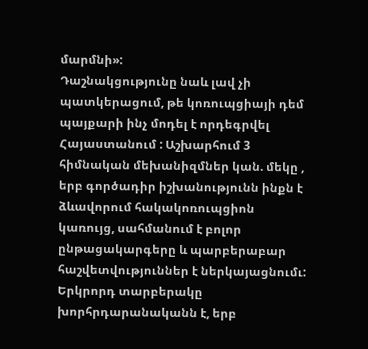մարմնի»:
Դաշնակցությունը նաև լավ չի պատկերացում, թե կոռուպցիայի դեմ պայքարի ինչ մոդել է որդեգրվել Հայաստանում : Աշխարհում 3 հիմնական մեխանիզմներ կան. մեկը , երբ գործադիր իշխանությունն ինքն է ձևավորում հակակոռուպցիոն կառույց, սահմանում է բոլոր ընթացակարգերը և պարբերաբար հաշվետվություններ է ներկայացնումւ: Երկրորդ տարբերակը խորհրդարանականն է, երբ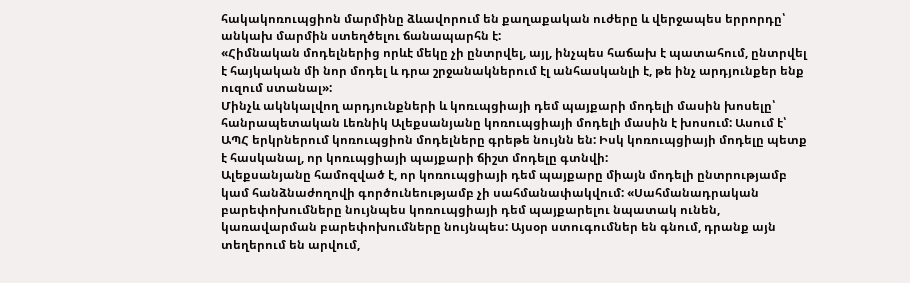հակակոռուպցիոն մարմինը ձևավորում են քաղաքական ուժերը և վերջապես երրորդը՝ անկախ մարմին ստեղծելու ճանապարհն է:
«Հիմնական մոդելներից որևէ մեկը չի ընտրվել, այլ, ինչպես հաճախ է պատահում, ընտրվել է հայկական մի նոր մոդել և դրա շրջանակներում էլ անհասկանլի է, թե ինչ արդյունքեր ենք ուզում ստանալ»:
Մինչև ակնկալվող արդյունքների և կոռւպցիայի դեմ պայքարի մոդելի մասին խոսելը՝ հանրապետական Լեռնիկ Ալեքսանյանը կոռուպցիայի մոդելի մասին է խոսում: Ասում է՝ ԱՊՀ երկրներում կոռուպցիոն մոդելները գրեթե նույնն են: Իսկ կոռուպցիայի մոդելը պետք է հասկանալ, որ կոռւպցիայի պայքարի ճիշտ մոդելը գտնվի:
Ալեքսանյանը համոզված է, որ կոռուպցիայի դեմ պայքարը միայն մոդելի ընտրությամբ կամ հանձնաժողովի գործունեությամբ չի սահմանափակվում: «Սահմանադրական բարեփոխումները նույնպես կոռուպցիայի դեմ պայքարելու նպատակ ունեն, կառավարման բարեփոխումները նույնպես: Այսօր ստուգումներ են գնում, դրանք այն տեղերում են արվում,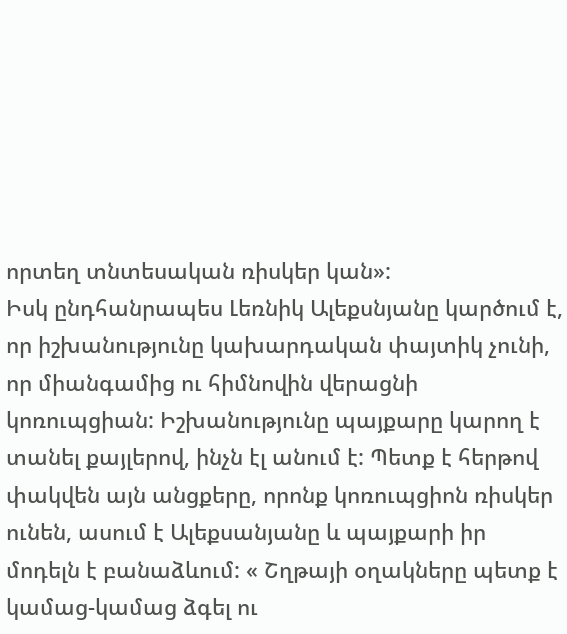որտեղ տնտեսական ռիսկեր կան»:
Իսկ ընդհանրապես Լեռնիկ Ալեքսնյանը կարծում է, որ իշխանությունը կախարդական փայտիկ չունի, որ միանգամից ու հիմնովին վերացնի կոռուպցիան: Իշխանությունը պայքարը կարող է տանել քայլերով, ինչն էլ անում է: Պետք է հերթով փակվեն այն անցքերը, որոնք կոռուպցիոն ռիսկեր ունեն, ասում է Ալեքսանյանը և պայքարի իր մոդելն է բանաձևում: « Շղթայի օղակները պետք է կամաց-կամաց ձգել ու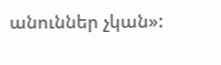անուններ չկան»: